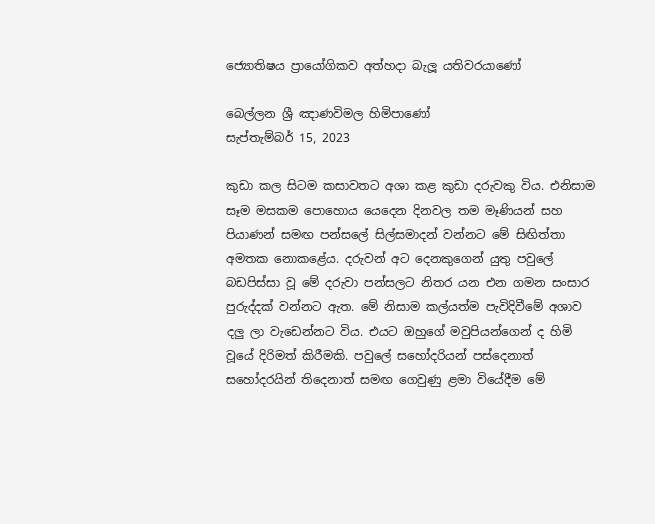ජ්‍යොතිෂය ප්‍රායෝගිකව අත්හදා බැලූ යතිවරයාණෝ

බෙල්ලන ශ්‍රී ඤාණවිමල හිමිපාණෝ
සැප්තැම්බර් 15, 2023

කුඩා කල සිටම කසාවතට අශා කළ කුඩා දරුවකු විය. එනිසාම සෑම මසකම පොහොය යෙදෙන දිනවල තම මෑණියන් සහ පියාණන් සමඟ පන්සලේ සිල්සමාදන් වන්නට මේ සිඟිත්තා අමතක නොකළේය. දරුවන් අට දෙනකුගෙන් යුතු පවුලේ බඩපිස්සා වූ මේ දරුවා පන්සලට නිතර යන එන ගමන සංසාර පුරුද්දක් වන්නට ඇත. මේ නිසාම කල්යත්ම පැවිදිවීමේ අශාව දලු ලා වැඩෙන්නට විය. එයට ඔහුගේ මවුපියන්ගෙන් ද හිමි වූයේ දිරිමත් කිරීමකි. පවුලේ සහෝදරියන් පස්දෙනාත් සහෝදරයින් තිදෙනාත් සමඟ ගෙවුණු ළමා වියේදීම මේ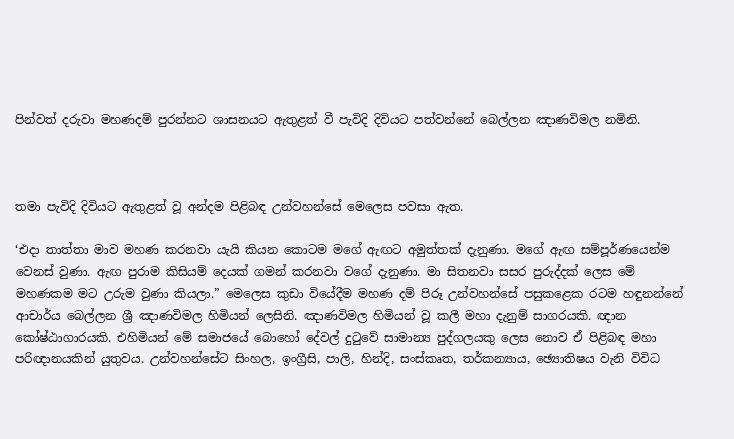පින්වත් දරුවා මහණදම් පුරන්නට ශාසනයට ඇතුළත් වී පැවිදි දිවියට පත්වන්නේ බෙල්ලන ඤාණවිමල නමිනි.



තමා පැවිදි දිවියට ඇතුළත් වූ අන්දම පිළිබඳ උන්වහන්සේ මෙලෙස පවසා ඇත.

‘එදා තාත්තා මාව මහණ කරනවා යැයි කියන කොටම මගේ ඇඟට අමුත්තක් දැනුණා. මගේ ඇඟ සම්පූර්ණයෙන්ම වෙනස් වුණා. ඇඟ පුරාම කිසියම් දෙයක් ගමන් කරනවා වගේ දැනුණා. මා සිතනවා සසර පුරුද්දක් ලෙස මේ මහණකම මට උරුම වුණා කියලා.” මෙලෙස කුඩා වියේදීම මහණ දම් පිරූ උන්වහන්සේ පසුකළෙක රටම හඳුනන්නේ ආචාර්ය බෙල්ලන ශ්‍රී ඤාණවිමල හිමියන් ලෙසිනි. ඤාණවිමල හිමියන් වූ කලී මහා දැනුම් සාගරයකි. ඥාන කෝෂ්ඨාගාරයකි. එහිමියන් මේ සමාජයේ බොහෝ දේවල් දුටුවේ සාමාන්‍ය පුද්ගලයකු ලෙස නොව ඒ පිළිබඳ මහා පරිඥානයකින් යුතුවය. උන්වහන්සේට සිංහල, ඉංග්‍රීසි, පාලි, හින්දි, සංස්කෘත, තර්කන්‍යාය, ඡ්‍යොතිෂය වැනි විවිධ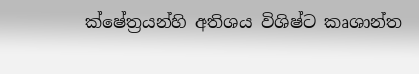ක්ෂේත්‍රයන්හි අතිශය විශිෂ්ට කෘශාන්ත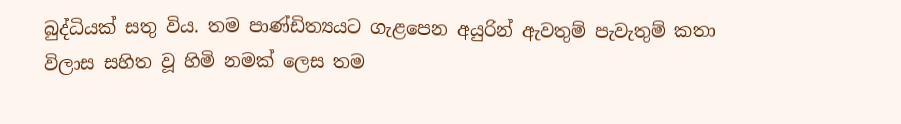බුද්ධියක් සතු විය. තම පාණ්ඩිත්‍යයට ගැළපෙන අයුරින් ඇවතුම් පැවැතුම් කතා විලාස සහිත වූ හිමි නමක් ලෙස තම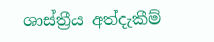ශාස්ත්‍රීය අත්දැකීම්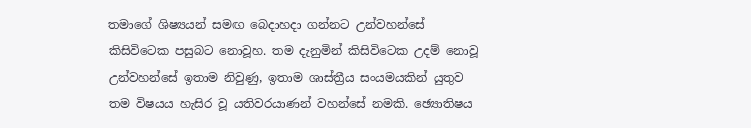තමාගේ ශිෂ්‍යයන් සමඟ බෙදාහදා ගන්නට උන්වහන්සේ කිසිවිටෙක පසුබට නොවූහ. තම දැනුමින් කිසිවිටෙක උදම් නොවූ උන්වහන්සේ ඉතාම නිවුණු, ඉතාම ශාස්‍ත්‍රීය සංයමයකින් යුතුව තම විෂයය හැසිර වූ යතිවරයාණන් වහන්සේ නමකි. ඡ්‍යොතිෂය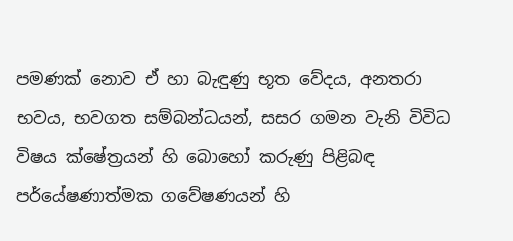පමණක් නොව ඒ හා බැඳුණු භූත වේදය, අනතරා භවය, භවගත සම්බන්ධයන්, සසර ගමන වැනි විවිධ විෂය ක්ෂේත්‍රයන් හි බොහෝ කරුණු පිළිබඳ පර්යේෂණාත්මක ගවේෂණයන් හි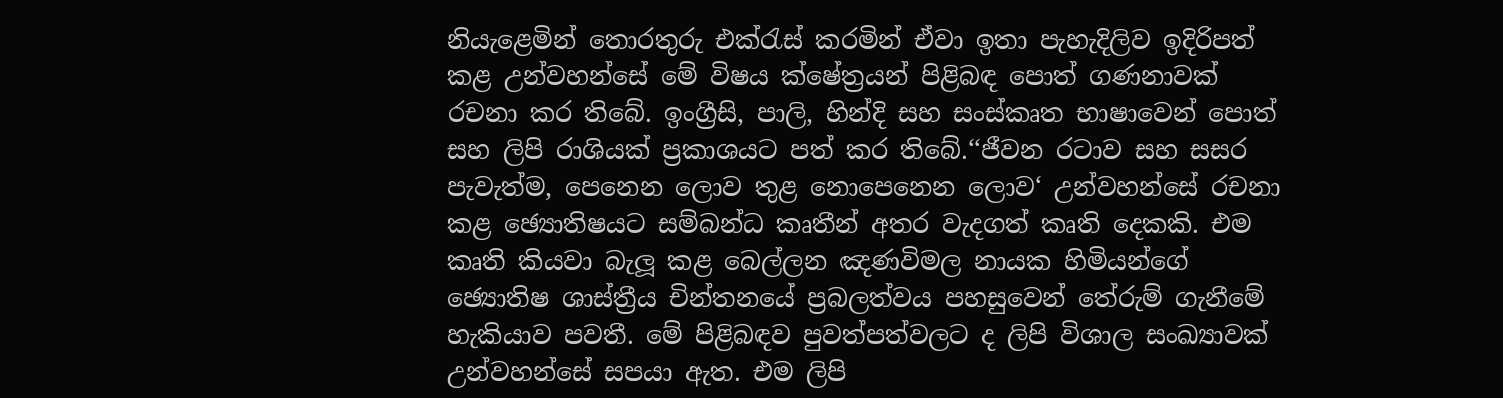නියැළෙමින් තොරතුරු එක්රැස් කරමින් ඒවා ඉතා පැහැදිලිව ඉදිරිපත් කළ උන්වහන්සේ මේ විෂය ක්ෂේත්‍රයන් පිළිබඳ පොත් ගණනාවක් රචනා කර තිබේ. ඉංග්‍රීසි, පාලි, හින්දි සහ සංස්කෘත භාෂාවෙන් පොත් සහ ලිපි රාශියක් ප්‍රකාශයට පත් කර තිබේ.‘‘ජීවන රටාව සහ සසර පැවැත්ම, පෙනෙන ලොව තුළ නොපෙනෙන ලොව‘ උන්වහන්සේ රචනා කළ ඡ්‍යොතිෂයට සම්බන්ධ කෘතීන් අතර වැදගත් කෘති දෙකකි. එම කෘති කියවා බැලූ කළ බෙල්ලන ඤණවිමල නායක හිමියන්ගේ ඡ්‍යොතිෂ ශාස්ත්‍රීය චින්තනයේ ප්‍රබලත්වය පහසුවෙන් තේරුම් ගැනීමේ හැකියාව පවතී. මේ පිළිබඳව පුවත්පත්වලට ද ලිපි විශාල සංඛ්‍යාවක් උන්වහන්සේ සපයා ඇත. එම ලිපි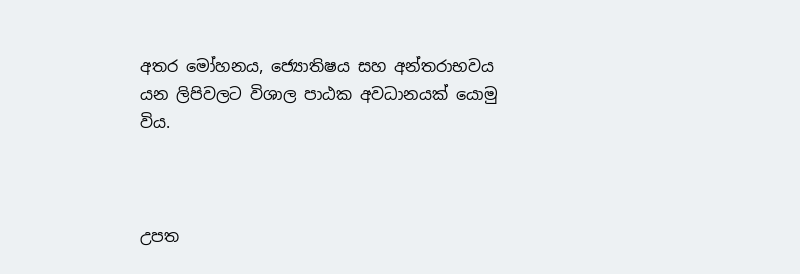අතර මෝහනය, ජ්‍යොතිෂය සහ අන්තරාභවය යන ලිපිවලට විශාල පාඨක අවධානයක් යොමු විය.



උපත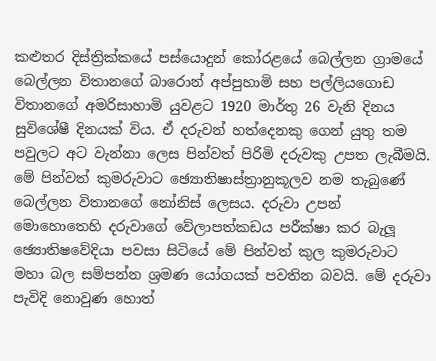කළුතර දිස්ත්‍රික්කයේ පස්යොදුන් කෝරළයේ බෙල්ලන ග්‍රාමයේ බෙල්ලන විතානගේ බාරොන් අප්පුහාමි සහ පල්ලියගොඩ විතානගේ අමරිසාහාමි යුවළට 1920 මාර්තු 26 වැනි දිනය සුවිශේෂී දිනයක් විය. ඒ දරුවන් හත්දෙනකු ගෙන් යුතු තම පවුලට අට වැන්නා ලෙස පින්වත් පිරිමි දරුවකු උපත ලැබීමයි. මේ පින්වත් කුමරුවාට ඡ්‍යොතිෂාස්ත්‍රානුකූලව නම තැබුණේ බෙල්ලන විතානගේ නෝනිස් ලෙසය. දරුවා උපන් මොහොතෙහි දරුවාගේ වේලාපත්කඩය පරීක්ෂා කර බැලූ ඡ්‍යොතිෂවේදියා පවසා සිටියේ මේ පින්වත් කුල කුමරුවාට මහා බල සම්පන්න ශ්‍රමණ යෝගයක් පවතින බවයි. මේ දරුවා පැවිදි නොවුණ හොත්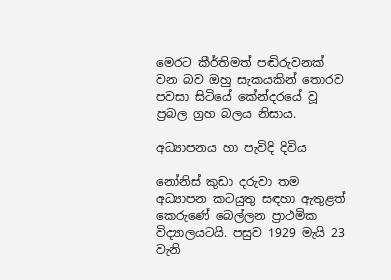මෙරට කීර්තිමත් පඬිරුවනක් වන බව ඔහු සැකයකින් තොරව පවසා සිටියේ කේන්දරයේ වූ ප්‍රබල ග්‍රහ බලය නිසාය.

අධ්‍යාපනය හා පැවිදි දිවිය

නෝනිස් කුඩා දරුවා තම අධ්‍යාපන කටයුතු සඳහා ඇතුළත් කෙරුණේ බෙල්ලන ප්‍රාථමික විද්‍යාලයටයි. පසුව 1929 මැයි 23 වැනි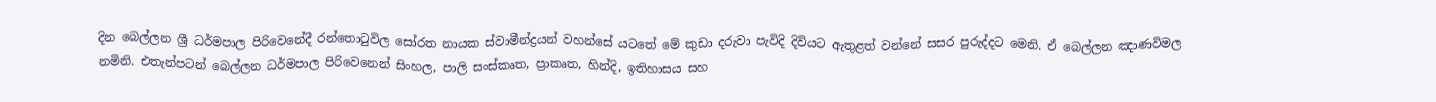දින බෙල්ලන ශ්‍රී ධර්මපාල පිරිවෙනේදී රන්තොටුවිල සෝරත නායක ස්වාමීන්ද්‍රයන් වහන්සේ යටතේ මේ කුඩා දරුවා පැවිදි දිවියට ඇතුළත් වන්නේ සසර පුරුද්දට මෙනි. ඒ බෙල්ලන ඤාණවිමල නමිනි. එතැන්පටන් බෙල්ලන ධර්මපාල පිරිවෙනෙන් සිංහල, පාලි සංස්කෘත, ප්‍රාකෘත, හින්දි, ඉතිහාසය සහ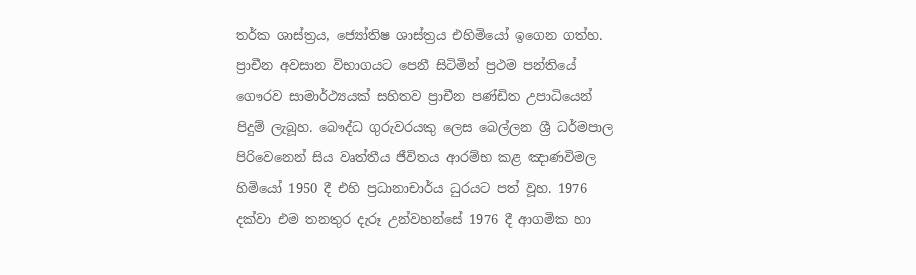තර්ක ශාස්ත්‍රය, ජ්‍යෝතිෂ ශාස්ත්‍රය එහිමියෝ ඉගෙන ගත්හ. ප්‍රාචීන අවසාන විභාගයට පෙනී සිටිමින් ප්‍රථම පන්තියේ ගෞරව සාමාර්ථ්‍යයක් සහිතව ප්‍රාචීන පණ්ඩිත උපාධියෙන් පිදුම් ලැබූහ. බෞද්ධ ගුරුවරයකු ලෙස බෙල්ලන ශ්‍රී ධර්මපාල පිරිවෙනෙන් සිය වෘත්තීය ජීවිතය ආරම්භ කළ ඤාණවිමල හිමියෝ 1950 දී එහි ප්‍රධානාචාර්ය ධුරයට පත් වූහ. 1976 දක්‌වා එම තනතුර දැරූ උන්වහන්සේ 1976 දී ආගමික හා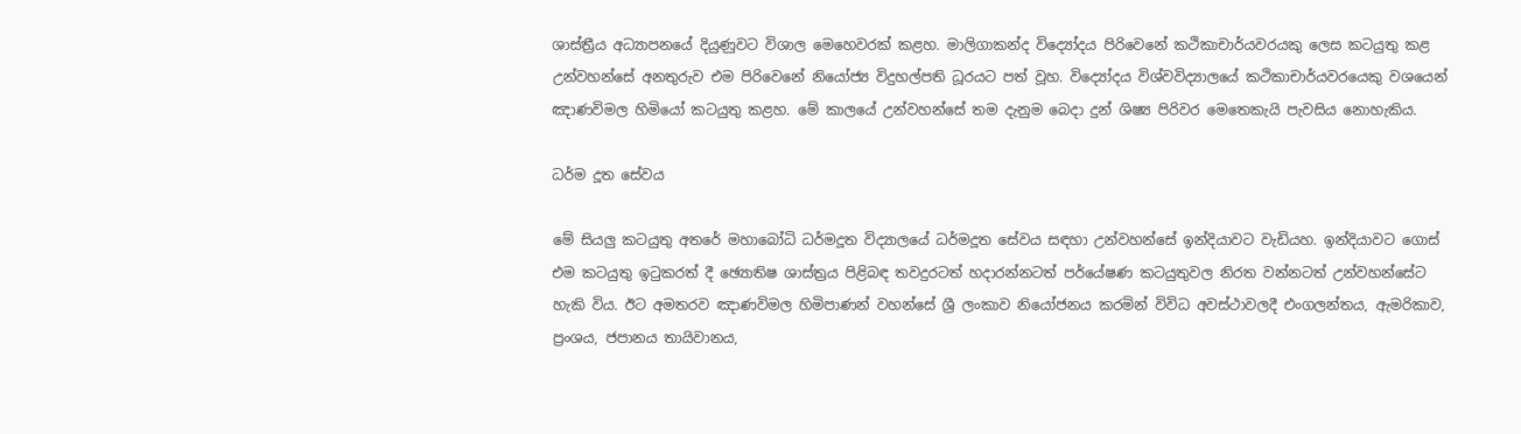ශාස්ත්‍රීය අධ්‍යාපනයේ දියුණුවට විශාල මෙහෙවරක්‌ කළහ. මාලිගාකන්ද විද්‍යෝදය පිරිවෙනේ කථිකාචාර්යවරයකු ලෙස කටයුතු කළ උන්වහන්සේ අනතුරුව එම පිරිවෙනේ නියෝජ්‍ය විදුහල්පති ධූරයට පත් වූහ. විද්‍යෝදය විශ්වවිද්‍යාලයේ කථිකාචාර්යවරයෙකු වශයෙන් ඤාණවිමල හිමියෝ කටයුතු කළහ. මේ කාලයේ උන්වහන්සේ තම දැනුම බෙදා දුන් ශිෂ්‍ය පිරිවර මෙතෙකැයි පැවසිය නොහැකිය.

ධර්ම දූත සේවය

මේ සියලු කටයුතු අතරේ මහාබෝධි ධර්මදූත විද්‍යාලයේ ධර්මදූත සේවය සඳහා උන්වහන්සේ ඉන්දියාවට වැඩියහ. ඉන්දියාවට ගොස් එම කටයුතු ඉටුකරත් දී ඡ්‍යොතිෂ ශාස්ත්‍රය පිළිබඳ තවදුරටත් හදාරන්නටත් පර්යේෂණ කටයුතුවල නිරත වන්නටත් උන්වහන්සේට හැකි විය. ඊට අමතරව ඤාණවිමල හිමිපාණන් වහන්සේ ශ්‍රී ලංකාව නියෝජනය කරමින් විවිධ අවස්ථාවලදී එංගලන්තය, ඇමරිකාව, ප්‍රංශය, ජපානය තායිවානය,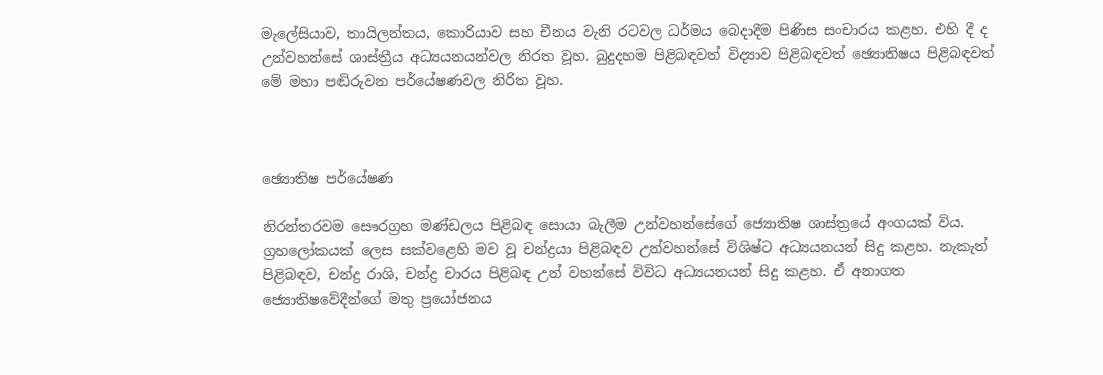මැලේසියාව, තායිලන්තය, කොරියාව සහ චීනය වැනි රටවල ධර්මය බෙදාදීම පිණිස සංචාරය කළහ. එහි දී ද උන්වහන්සේ ශාස්ත්‍රීය අධ්‍යයනයන්වල නිරත වූහ. බුදුදහම පිළිබඳවත් විද්‍යාව පිළිබඳවත් ඡ්‍යොතිෂය පිළිබඳවත් මේ මහා පඬිරුවන පර්යේෂණවල නිරිත වූහ.



ඡ්‍යොතිෂ පර්යේෂණ

නිරන්තරවම සෞරග්‍රහ මණ්ඩලය පිළිබඳ සොයා බැලීම උන්වහන්සේගේ ජ්‍යොතිෂ ශාස්ත්‍රයේ අංගයක් විය. ග්‍රහලෝකයක් ලෙස සක්වළෙහි මව වූ චන්ද්‍රයා පිළිබඳව උන්වහන්සේ විශිෂ්ට අධ්‍යයනයන් සිදු කළහ. නැකැත් පිළිබඳව, චන්ද්‍ර රාශි, චන්ද්‍ර චාරය පිළිබඳ උන් වහන්සේ විවිධ අධ්‍යයනයන් සිදු කළහ. ඒ අනාගත ජ්‍යොති‍ෂවේදීන්ගේ මතු ප්‍රයෝජනය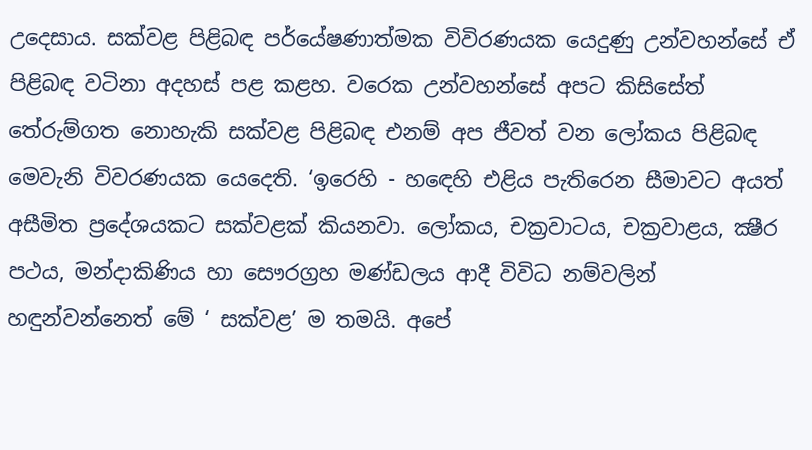උදෙසාය. සක්වළ පිළිබඳ පර්යේෂණාත්මක විවිරණයක යෙදුණු උන්වහන්සේ ඒ පිළිබඳ වටිනා අදහස් පළ කළහ. වරෙක උන්වහන්සේ අපට කිසිසේත් තේරුම්ගත නොහැකි සක්වළ පිළිබඳ එනම් අප ජීවත් වන ලෝකය පිළිබඳ මෙවැනි විවරණයක යෙදෙති. ‘ඉරෙහි - හඳෙහි එළිය පැතිරෙන සීමාවට අයත් අසීමිත ප්‍රදේශයකට සක්වළක් කියනවා. ලෝකය, චක්‍රවාටය, චක්‍රවාළය, ක්‍ෂීර පථය, මන්දාකිණිය හා සෞරග්‍රහ මණ්ඩලය ආදී විවිධ නම්වලින් හඳුන්වන්නෙත් මේ ‘ සක්වළ’ ම තමයි. අපේ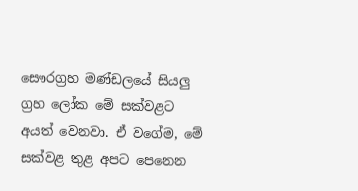සෞරග්‍රහ මණ්ඩලයේ සියලු ග්‍රහ ලෝක මේ සක්වළට අයත් වෙනවා. ඒ වගේම, මේ සක්වළ තුළ අපට පෙනෙන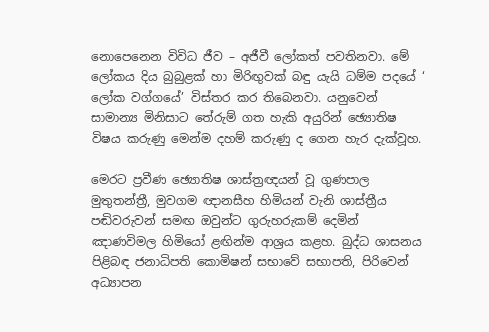නොපෙනෙන විවිධ ජීව – අජීවී ලෝකත් පවතිනවා. මේ ලෝකය දිය බුබුළක් හා මිරිඟුවක් බඳු යැයි ධම්ම පදයේ ‘ ලෝක වග්ගයේ’ විස්තර කර තිබෙනවා. යනුවෙන් සාමාන්‍ය මිනිසාට තේරුම් ගත හැකි අයුරින් ඡ්‍යොතිෂ විෂය කරුණු මෙන්ම දහම් කරුණු ද ගෙන හැර දැක්වූහ.

මෙරට ප්‍රවීණ ඡ්‍යොතිෂ ශාස්ත්‍රඥයන් වූ ගුණපාල මුතුතන්ත්‍රී, මුවගම ඥානසීහ හිමියන් වැනි ශාස්ත්‍රීය පඬිවරුවන් සමඟ ඔවුන්ට ගුරුහරුකම් දෙමින් ඤාණවිමල හිමියෝ ළඟින්ම ආශ්‍රය කළහ. බුද්ධ ශාසනය පිළිබඳ ජනාධිපති කොමිෂන් සභාවේ සභාපති, පිරිවෙන් අධ්‍යාපන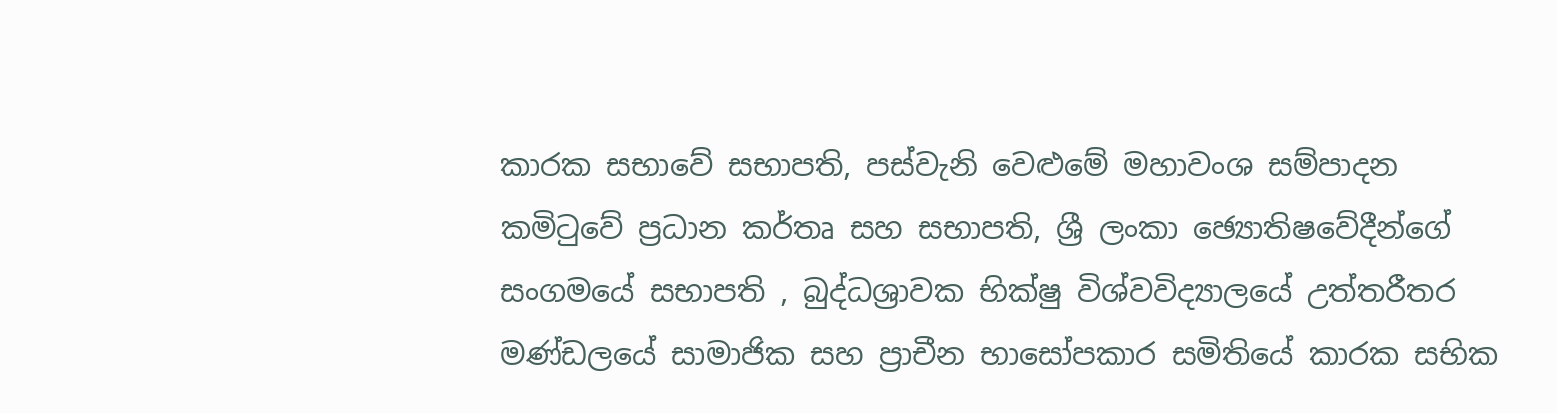කාරක සභාවේ සභාපති, පස්වැනි වෙළුමේ මහාවංශ සම්පාදන කමිටුවේ ප්‍රධාන කර්තෘ සහ සභාපති, ශ්‍රී ලංකා ඡ්‍යොතිෂවේදීන්ගේ සංගමයේ සභාපති , බුද්ධශ්‍රාවක භික්ෂු විශ්වවිද්‍යාලයේ උත්තරීතර මණ්ඩලයේ සාමාජික සහ ප්‍රාචීන භාසෝපකාර සමිතියේ කාරක සභික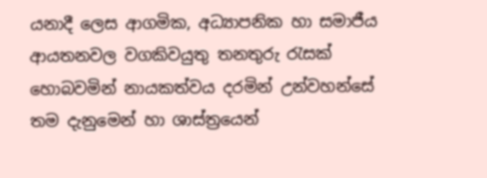යනාදී ලෙස ආගමික, අධ්‍යාපනික හා සමාජීය ආයතනවල වගකිවයුතු තනතුරු රැසක් හොබවමින් නායකත්වය දරමින් උන්වහන්සේ තම දැනුමෙන් හා ශාස්ත්‍රයෙන්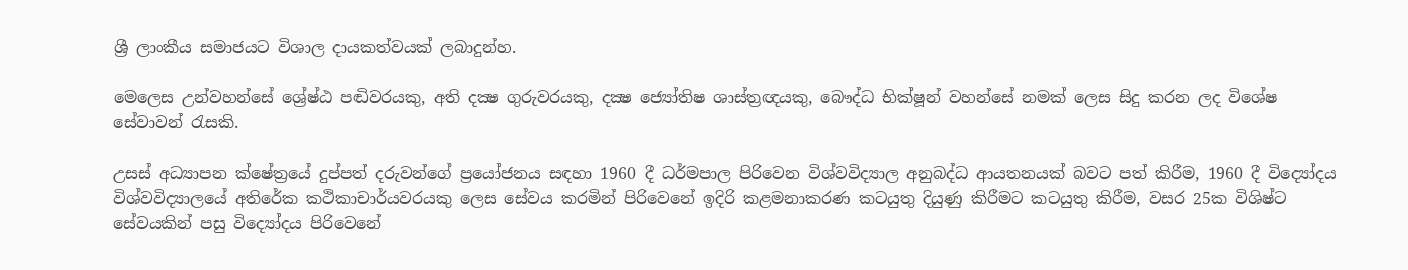ශ්‍රී ලාංකීය සමාජයට විශාල දායකත්වයක් ලබාදුන්හ.

මෙලෙස උන්වහන්සේ ශ්‍රේෂ්ඨ පඬිවරයකු, අති දක්‍ෂ ගුරුවරයකු, දක්‍ෂ ජ්‍යෝතිෂ ශාස්ත්‍රඥයකු, බෞද්ධ භික්ෂූන් වහන්සේ නමක් ලෙස සිදු කරන ලද විශේෂ සේවාවන් රැසකි.

උසස් අධ්‍යාපන ක්ෂේත්‍රයේ දුප්පත් දරුවන්ගේ ප්‍රයෝජනය සඳහා 1960 දී ධර්මපාල පිරිවෙන විශ්වවිද්‍යාල අනුබද්ධ ආයතනයක් බවට පත් කිරීම, 1960 දී විද්‍යෝදය විශ්වවිද්‍යාලයේ අතිරේක කථිකාචාර්යවරයකු ලෙස සේවය කරමින් පිරිවෙනේ ඉදිරි කළමනාකරණ කටයුතු දියුණු කිරීමට කටයුතු කිරීම, වසර 25ක විශිෂ්ට සේවයකින් පසු විද්‍යෝදය පිරිවෙනේ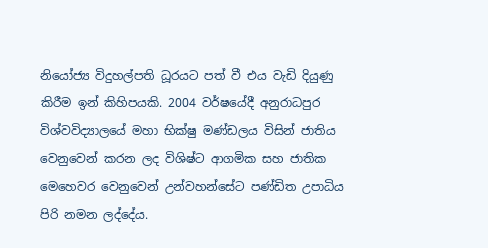නියෝජ්‍ය විදුහල්පති ධූරයට පත් වී එය වැඩි දියුණු කිරීම ඉන් කිහිපයකි. 2004 වර්ෂයේදී අනුරාධපුර විශ්වවිද්‍යාලයේ මහා භික්ෂු මණ්ඩලය විසින් ජාතිය වෙනුවෙන් කරන ලද විශිෂ්ට ආගමික සහ ජාතික මෙහෙවර වෙනුවෙන් උන්වහන්සේට පණ්ඩිත උපාධිය පිරි නමන ලද්දේය.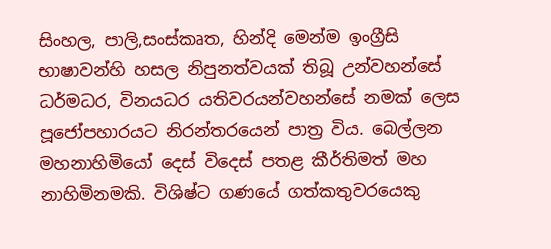සිංහල, පාලි,සංස්කෘත, හින්දි මෙන්ම ඉංග්‍රීසි භාෂාවන්හි හසල නිපුනත්වයක් තිබූ උන්වහන්සේ ධර්මධර, විනයධර යතිවරයන්වහන්සේ නමක් ලෙස පූජෝපහාරයට නිරන්තරයෙන් පාත්‍ර විය. බෙල්ලන මහනාහිමියෝ දෙස් විදෙස් පතළ කීර්තිමත් මහ නාහිමිනමකි. විශිෂ්ට ගණයේ ගත්කතුවරයෙකු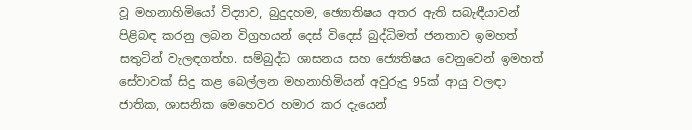වූ මහනාහිමියෝ විද්‍යාව, බුදුදහම, ඡ්‍යොතිෂය අතර ඇති සබැඳීයාවන් පිළිබඳ කරනු ලබන විග්‍රහයන් දෙස් විදෙස් බුද්ධිමත් ජනතාව ඉමහත් සතුටින් වැලඳගත්හ. සම්බුද්ධ ශාසනය සහ ජ්‍යෙතිෂය වෙනුවෙන් ඉමහත් සේවාවක් සිදු කළ බෙල්ලන මහනාහිමියන් අවුරුදු 95ක් ආයු වලඳා ජාතික, ශාසනික මෙහෙවර හමාර කර දැයෙන්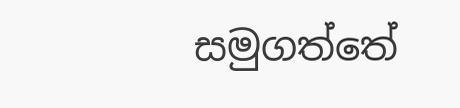සමුගත්තේ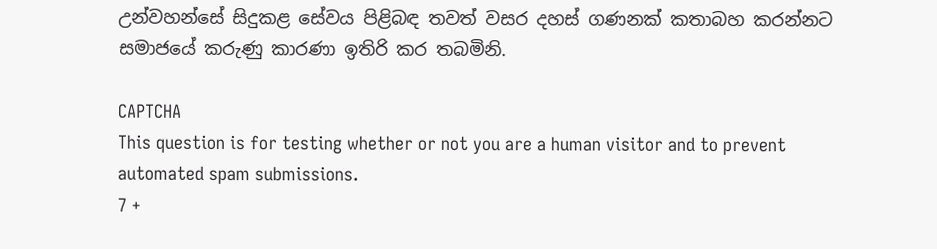උන්වහන්සේ සිදුකළ සේවය පිළිබඳ තවත් වසර දහස් ගණනක් කතාබහ කරන්නට සමාජයේ කරුණු කාරණා ඉතිරි කර තබමිනි.

CAPTCHA
This question is for testing whether or not you are a human visitor and to prevent automated spam submissions.
7 +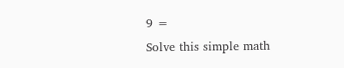9 =
Solve this simple math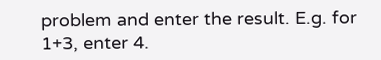problem and enter the result. E.g. for 1+3, enter 4.